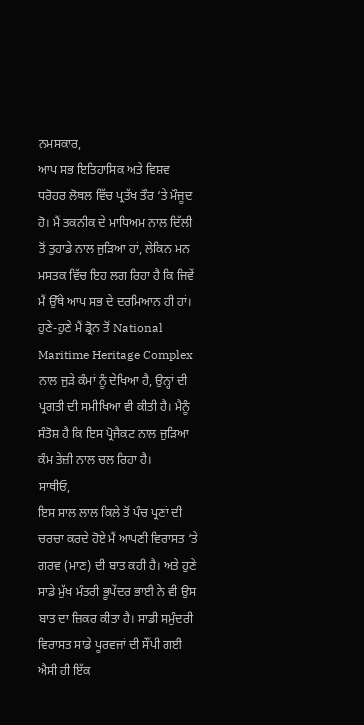ਨਮਸਕਾਰ,
ਆਪ ਸਭ ਇਤਿਹਾਸਿਕ ਅਤੇ ਵਿਸ਼ਵ ਧਰੋਹਰ ਲੋਥਲ ਵਿੱਚ ਪ੍ਰਤੱਖ ਤੌਰ ‘ਤੇ ਮੌਜੂਦ ਹੋ। ਮੈਂ ਤਕਨੀਕ ਦੇ ਮਾਧਿਅਮ ਨਾਲ ਦਿੱਲੀ ਤੋਂ ਤੁਹਾਡੇ ਨਾਲ ਜੁੜਿਆ ਹਾਂ, ਲੇਕਿਨ ਮਨ ਮਸਤਕ ਵਿੱਚ ਇਹ ਲਗ ਰਿਹਾ ਹੈ ਕਿ ਜਿਵੇਂ ਮੈਂ ਉੱਥੇ ਆਪ ਸਭ ਦੇ ਦਰਮਿਆਨ ਹੀ ਹਾਂ। ਹੁਣੇ-ਹੁਣੇ ਮੈਂ ਡ੍ਰੋਨ ਤੋਂ National Maritime Heritage Complex ਨਾਲ ਜੁੜੇ ਕੰਮਾਂ ਨੂੰ ਦੇਖਿਆ ਹੈ, ਉਨ੍ਹਾਂ ਦੀ ਪ੍ਰਗਤੀ ਦੀ ਸਮੀਖਿਆ ਵੀ ਕੀਤੀ ਹੈ। ਮੈਨੂੰ ਸੰਤੋਸ਼ ਹੈ ਕਿ ਇਸ ਪ੍ਰੋਜੈਕਟ ਨਾਲ ਜੁੜਿਆ ਕੰਮ ਤੇਜ਼ੀ ਨਾਲ ਚਲ ਰਿਹਾ ਹੈ।
ਸਾਥੀਓ,
ਇਸ ਸਾਲ ਲਾਲ ਕਿਲੇ ਤੋਂ ਪੰਚ ਪ੍ਰਣਾਂ ਦੀ ਚਰਚਾ ਕਰਦੇ ਹੋਏ ਮੈਂ ਆਪਣੀ ਵਿਰਾਸਤ ‘ਤੇ ਗਰਵ (ਮਾਣ) ਦੀ ਬਾਤ ਕਹੀ ਹੈ। ਅਤੇ ਹੁਣੇ ਸਾਡੇ ਮੁੱਖ ਮੰਤਰੀ ਭੂਪੇਂਦਰ ਭਾਈ ਨੇ ਵੀ ਉਸ ਬਾਤ ਦਾ ਜ਼ਿਕਰ ਕੀਤਾ ਹੈ। ਸਾਡੀ ਸਮੁੰਦਰੀ ਵਿਰਾਸਤ ਸਾਡੇ ਪੂਰਵਜਾਂ ਦੀ ਸੌਂਪੀ ਗਈ ਐਸੀ ਹੀ ਇੱਕ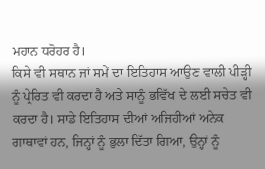ਮਹਾਨ ਧਰੋਹਰ ਹੈ।
ਕਿਸੇ ਵੀ ਸਥਾਨ ਜਾਂ ਸਮੇਂ ਦਾ ਇਤਿਹਾਸ ਆਉਣ ਵਾਲੀ ਪੀੜ੍ਹੀ ਨੂੰ ਪ੍ਰੇਰਿਤ ਵੀ ਕਰਦਾ ਹੈ ਅਤੇ ਸਾਨੂੰ ਭਵਿੱਖ ਦੇ ਲਈ ਸਚੇਤ ਵੀ ਕਰਦਾ ਹੈ। ਸਾਡੇ ਇਤਿਹਾਸ ਦੀਆਂ ਅਜਿਹੀਆਂ ਅਨੇਕ ਗਾਥਾਵਾਂ ਹਨ, ਜਿਨ੍ਹਾਂ ਨੂੰ ਭੁਲਾ ਦਿੱਤਾ ਗਿਆ, ਉਨ੍ਹਾਂ ਨੂੰ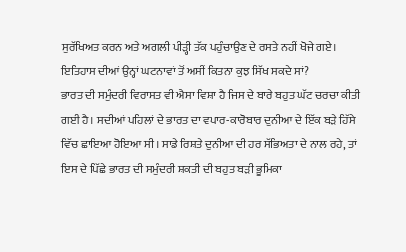ਸੁਰੱਖਿਅਤ ਕਰਨ ਅਤੇ ਅਗਲੀ ਪੀੜ੍ਹੀ ਤੱਕ ਪਹੁੰਚਾਉਣ ਦੇ ਰਸਤੇ ਨਹੀਂ ਖੋਜੇ ਗਏ। ਇਤਿਹਾਸ ਦੀਆਂ ਉਨ੍ਹਾਂ ਘਟਨਾਵਾਂ ਤੋਂ ਅਸੀਂ ਕਿਤਨਾ ਕੁਝ ਸਿੱਖ ਸਕਦੇ ਸਾਂ?
ਭਾਰਤ ਦੀ ਸਮੁੰਦਰੀ ਵਿਰਾਸਤ ਵੀ ਐਸਾ ਵਿਸ਼ਾ ਹੈ ਜਿਸ ਦੇ ਬਾਰੇ ਬਹੁਤ ਘੱਟ ਚਰਚਾ ਕੀਤੀ ਗਈ ਹੈ। ਸਦੀਆਂ ਪਹਿਲਾਂ ਦੇ ਭਾਰਤ ਦਾ ਵਪਾਰ-ਕਾਰੋਬਾਰ ਦੁਨੀਆ ਦੇ ਇੱਕ ਬੜੇ ਹਿੱਸੇ ਵਿੱਚ ਛਾਇਆ ਹੋਇਆ ਸੀ। ਸਾਡੇ ਰਿਸ਼ਤੇ ਦੁਨੀਆ ਦੀ ਹਰ ਸੱਭਿਅਤਾ ਦੇ ਨਾਲ ਰਹੇ, ਤਾਂ ਇਸ ਦੇ ਪਿੱਛੇ ਭਾਰਤ ਦੀ ਸਮੁੰਦਰੀ ਸ਼ਕਤੀ ਦੀ ਬਹੁਤ ਬੜੀ ਭੂਮਿਕਾ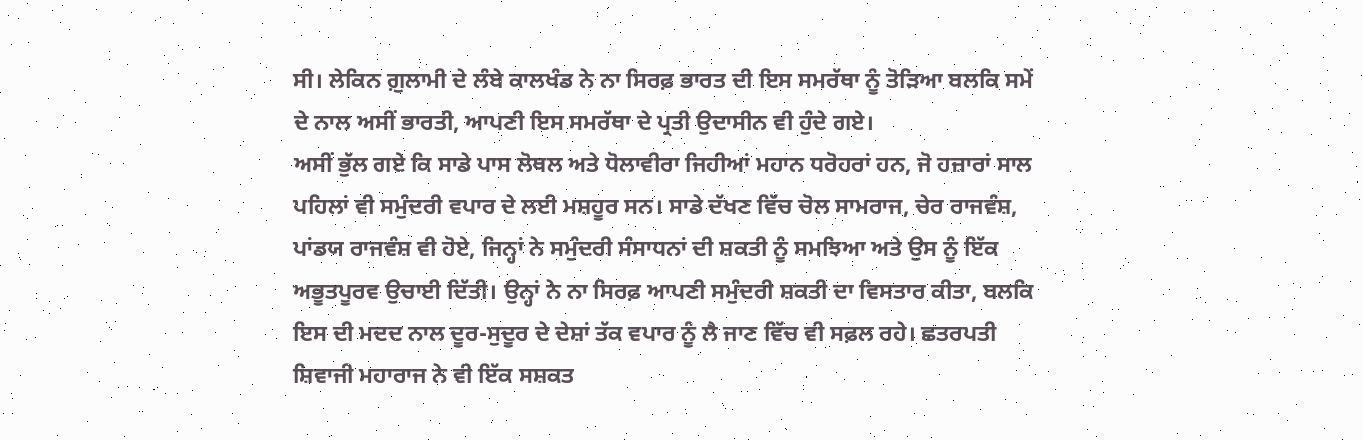ਸੀ। ਲੇਕਿਨ ਗ਼ੁਲਾਮੀ ਦੇ ਲੰਬੇ ਕਾਲਖੰਡ ਨੇ ਨਾ ਸਿਰਫ਼ ਭਾਰਤ ਦੀ ਇਸ ਸਮਰੱਥਾ ਨੂੰ ਤੋੜਿਆ ਬਲਕਿ ਸਮੇਂ ਦੇ ਨਾਲ ਅਸੀਂ ਭਾਰਤੀ, ਆਪਣੀ ਇਸ ਸਮਰੱਥਾ ਦੇ ਪ੍ਰਤੀ ਉਦਾਸੀਨ ਵੀ ਹੁੰਦੇ ਗਏ।
ਅਸੀਂ ਭੁੱਲ ਗਏ ਕਿ ਸਾਡੇ ਪਾਸ ਲੋਥਲ ਅਤੇ ਧੋਲਾਵੀਰਾ ਜਿਹੀਆਂ ਮਹਾਨ ਧਰੋਹਰਾਂ ਹਨ, ਜੋ ਹਜ਼ਾਰਾਂ ਸਾਲ ਪਹਿਲਾਂ ਵੀ ਸਮੁੰਦਰੀ ਵਪਾਰ ਦੇ ਲਈ ਮਸ਼ਹੂਰ ਸਨ। ਸਾਡੇ ਦੱਖਣ ਵਿੱਚ ਚੋਲ ਸਾਮਰਾਜ, ਚੇਰ ਰਾਜਵੰਸ਼, ਪਾਂਡਯ ਰਾਜਵੰਸ਼ ਵੀ ਹੋਏ, ਜਿਨ੍ਹਾਂ ਨੇ ਸਮੁੰਦਰੀ ਸੰਸਾਧਨਾਂ ਦੀ ਸ਼ਕਤੀ ਨੂੰ ਸਮਝਿਆ ਅਤੇ ਉਸ ਨੂੰ ਇੱਕ ਅਭੂਤਪੂਰਵ ਉਚਾਈ ਦਿੱਤੀ। ਉਨ੍ਹਾਂ ਨੇ ਨਾ ਸਿਰਫ਼ ਆਪਣੀ ਸਮੁੰਦਰੀ ਸ਼ਕਤੀ ਦਾ ਵਿਸਤਾਰ ਕੀਤਾ, ਬਲਕਿ ਇਸ ਦੀ ਮਦਦ ਨਾਲ ਦੂਰ-ਸੁਦੂਰ ਦੇ ਦੇਸ਼ਾਂ ਤੱਕ ਵਪਾਰ ਨੂੰ ਲੈ ਜਾਣ ਵਿੱਚ ਵੀ ਸਫ਼ਲ ਰਹੇ। ਛਤਰਪਤੀ ਸ਼ਿਵਾਜੀ ਮਹਾਰਾਜ ਨੇ ਵੀ ਇੱਕ ਸਸ਼ਕਤ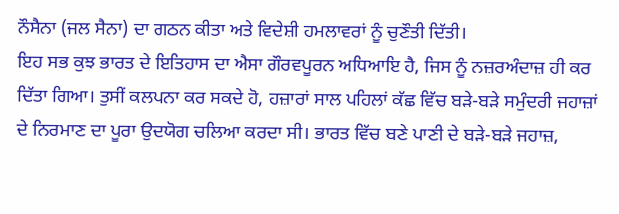ਨੌਸੈਨਾ (ਜਲ ਸੈਨਾ) ਦਾ ਗਠਨ ਕੀਤਾ ਅਤੇ ਵਿਦੇਸ਼ੀ ਹਮਲਾਵਰਾਂ ਨੂੰ ਚੁਣੌਤੀ ਦਿੱਤੀ।
ਇਹ ਸਭ ਕੁਝ ਭਾਰਤ ਦੇ ਇਤਿਹਾਸ ਦਾ ਐਸਾ ਗੌਰਵਪੂਰਨ ਅਧਿਆਇ ਹੈ, ਜਿਸ ਨੂੰ ਨਜ਼ਰਅੰਦਾਜ਼ ਹੀ ਕਰ ਦਿੱਤਾ ਗਿਆ। ਤੁਸੀਂ ਕਲਪਨਾ ਕਰ ਸਕਦੇ ਹੋ, ਹਜ਼ਾਰਾਂ ਸਾਲ ਪਹਿਲਾਂ ਕੱਛ ਵਿੱਚ ਬੜੇ-ਬੜੇ ਸਮੁੰਦਰੀ ਜਹਾਜ਼ਾਂ ਦੇ ਨਿਰਮਾਣ ਦਾ ਪੂਰਾ ਉਦਯੋਗ ਚਲਿਆ ਕਰਦਾ ਸੀ। ਭਾਰਤ ਵਿੱਚ ਬਣੇ ਪਾਣੀ ਦੇ ਬੜੇ-ਬੜੇ ਜਹਾਜ਼,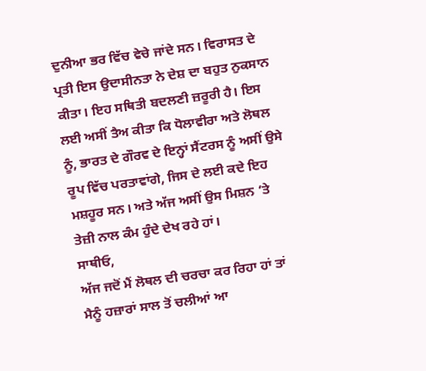ਦੁਨੀਆ ਭਰ ਵਿੱਚ ਵੇਚੇ ਜਾਂਦੇ ਸਨ। ਵਿਰਾਸਤ ਦੇ ਪ੍ਰਤੀ ਇਸ ਉਦਾਸੀਨਤਾ ਨੇ ਦੇਸ਼ ਦਾ ਬਹੁਤ ਨੁਕਸਾਨ ਕੀਤਾ। ਇਹ ਸਥਿਤੀ ਬਦਲਣੀ ਜ਼ਰੂਰੀ ਹੈ। ਇਸ ਲਈ ਅਸੀਂ ਤੈਅ ਕੀਤਾ ਕਿ ਧੋਲਾਵੀਰਾ ਅਤੇ ਲੋਥਲ ਨੂੰ, ਭਾਰਤ ਦੇ ਗੌਰਵ ਦੇ ਇਨ੍ਹਾਂ ਸੈਂਟਰਸ ਨੂੰ ਅਸੀਂ ਉਸੇ ਰੂਪ ਵਿੱਚ ਪਰਤਾਵਾਂਗੇ, ਜਿਸ ਦੇ ਲਈ ਕਦੇ ਇਹ ਮਸ਼ਹੂਰ ਸਨ। ਅਤੇ ਅੱਜ ਅਸੀਂ ਉਸ ਮਿਸ਼ਨ ’ਤੇ ਤੇਜ਼ੀ ਨਾਲ ਕੰਮ ਹੁੰਦੇ ਦੇਖ ਰਹੇ ਹਾਂ।
ਸਾਥੀਓ,
ਅੱਜ ਜਦੋਂ ਮੈਂ ਲੋਥਲ ਦੀ ਚਰਚਾ ਕਰ ਰਿਹਾ ਹਾਂ ਤਾਂ ਮੈਨੂੰ ਹਜ਼ਾਰਾਂ ਸਾਲ ਤੋਂ ਚਲੀਆਂ ਆ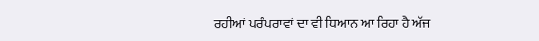ਰਹੀਆਂ ਪਰੰਪਰਾਵਾਂ ਦਾ ਵੀ ਧਿਆਨ ਆ ਰਿਹਾ ਹੈ ਅੱਜ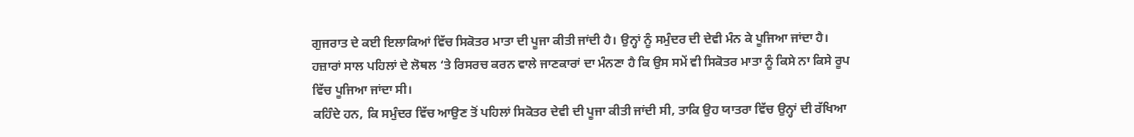ਗੁਜਰਾਤ ਦੇ ਕਈ ਇਲਾਕਿਆਂ ਵਿੱਚ ਸਿਕੋਤਰ ਮਾਤਾ ਦੀ ਪੂਜਾ ਕੀਤੀ ਜਾਂਦੀ ਹੈ। ਉਨ੍ਹਾਂ ਨੂੰ ਸਮੁੰਦਰ ਦੀ ਦੇਵੀ ਮੰਨ ਕੇ ਪੂਜਿਆ ਜਾਂਦਾ ਹੈ। ਹਜ਼ਾਰਾਂ ਸਾਲ ਪਹਿਲਾਂ ਦੇ ਲੋਥਲ ‘ਤੇ ਰਿਸਰਚ ਕਰਨ ਵਾਲੇ ਜਾਣਕਾਰਾਂ ਦਾ ਮੰਨਣਾ ਹੈ ਕਿ ਉਸ ਸਮੇਂ ਵੀ ਸਿਕੋਤਰ ਮਾਤਾ ਨੂੰ ਕਿਸੇ ਨਾ ਕਿਸੇ ਰੂਪ ਵਿੱਚ ਪੂਜਿਆ ਜਾਂਦਾ ਸੀ।
ਕਹਿੰਦੇ ਹਨ, ਕਿ ਸਮੁੰਦਰ ਵਿੱਚ ਆਉਣ ਤੋਂ ਪਹਿਲਾਂ ਸਿਕੋਤਰ ਦੇਵੀ ਦੀ ਪੂਜਾ ਕੀਤੀ ਜਾਂਦੀ ਸੀ, ਤਾਕਿ ਉਹ ਯਾਤਰਾ ਵਿੱਚ ਉਨ੍ਹਾਂ ਦੀ ਰੱਖਿਆ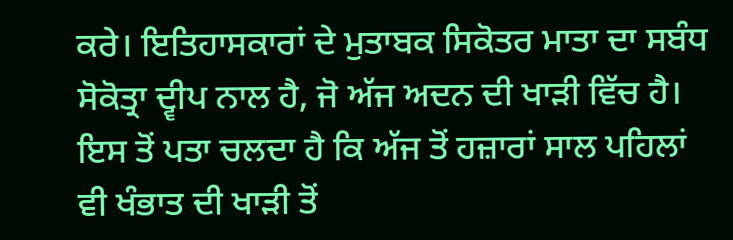ਕਰੇ। ਇਤਿਹਾਸਕਾਰਾਂ ਦੇ ਮੁਤਾਬਕ ਸਿਕੋਤਰ ਮਾਤਾ ਦਾ ਸਬੰਧ ਸੋਕੋਤ੍ਰਾ ਦ੍ਵੀਪ ਨਾਲ ਹੈ, ਜੋ ਅੱਜ ਅਦਨ ਦੀ ਖਾੜੀ ਵਿੱਚ ਹੈ। ਇਸ ਤੋਂ ਪਤਾ ਚਲਦਾ ਹੈ ਕਿ ਅੱਜ ਤੋਂ ਹਜ਼ਾਰਾਂ ਸਾਲ ਪਹਿਲਾਂ ਵੀ ਖੰਭਾਤ ਦੀ ਖਾੜੀ ਤੋਂ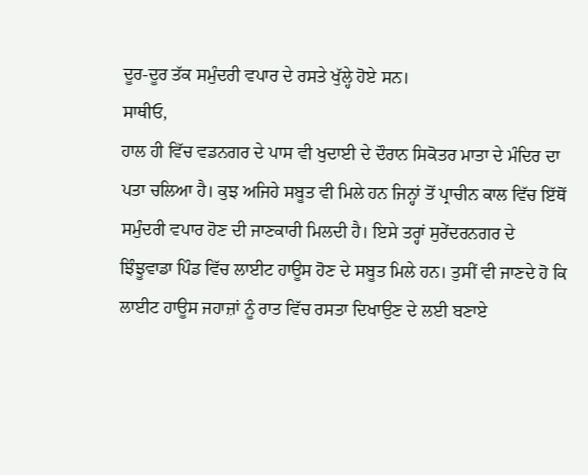ਦੂਰ-ਦੂਰ ਤੱਕ ਸਮੁੰਦਰੀ ਵਪਾਰ ਦੇ ਰਸਤੇ ਖੁੱਲ੍ਹੇ ਹੋਏ ਸਨ।
ਸਾਥੀਓ,
ਹਾਲ ਹੀ ਵਿੱਚ ਵਡਨਗਰ ਦੇ ਪਾਸ ਵੀ ਖੁਦਾਈ ਦੇ ਦੌਰਾਨ ਸਿਕੋਤਰ ਮਾਤਾ ਦੇ ਮੰਦਿਰ ਦਾ ਪਤਾ ਚਲਿਆ ਹੈ। ਕੁਝ ਅਜਿਹੇ ਸਬੂਤ ਵੀ ਮਿਲੇ ਹਨ ਜਿਨ੍ਹਾਂ ਤੋਂ ਪ੍ਰਾਚੀਨ ਕਾਲ ਵਿੱਚ ਇੱਥੋਂ ਸਮੁੰਦਰੀ ਵਪਾਰ ਹੋਣ ਦੀ ਜਾਣਕਾਰੀ ਮਿਲਦੀ ਹੈ। ਇਸੇ ਤਰ੍ਹਾਂ ਸੁਰੇਂਦਰਨਗਰ ਦੇ ਝਿੰਝੂਵਾਡਾ ਪਿੰਡ ਵਿੱਚ ਲਾਈਟ ਹਾਊਸ ਹੋਣ ਦੇ ਸਬੂਤ ਮਿਲੇ ਹਨ। ਤੁਸੀਂ ਵੀ ਜਾਣਦੇ ਹੋ ਕਿ ਲਾਈਟ ਹਾਊਸ ਜਹਾਜ਼ਾਂ ਨੂੰ ਰਾਤ ਵਿੱਚ ਰਸਤਾ ਦਿਖਾਉਣ ਦੇ ਲਈ ਬਣਾਏ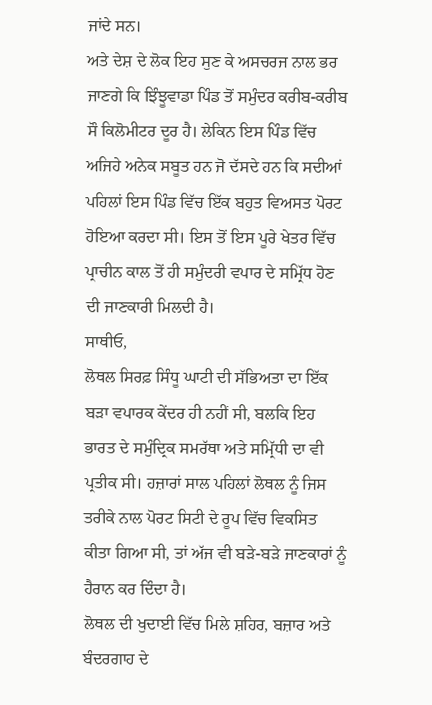ਜਾਂਦੇ ਸਨ।
ਅਤੇ ਦੇਸ਼ ਦੇ ਲੋਕ ਇਹ ਸੁਣ ਕੇ ਅਸਚਰਜ ਨਾਲ ਭਰ ਜਾਣਗੇ ਕਿ ਝਿੰਝੂਵਾਡਾ ਪਿੰਡ ਤੋਂ ਸਮੁੰਦਰ ਕਰੀਬ-ਕਰੀਬ ਸੌ ਕਿਲੋਮੀਟਰ ਦੂਰ ਹੈ। ਲੇਕਿਨ ਇਸ ਪਿੰਡ ਵਿੱਚ ਅਜਿਹੇ ਅਨੇਕ ਸਬੂਤ ਹਨ ਜੋ ਦੱਸਦੇ ਹਨ ਕਿ ਸਦੀਆਂ ਪਹਿਲਾਂ ਇਸ ਪਿੰਡ ਵਿੱਚ ਇੱਕ ਬਹੁਤ ਵਿਅਸਤ ਪੋਰਟ ਹੋਇਆ ਕਰਦਾ ਸੀ। ਇਸ ਤੋਂ ਇਸ ਪੂਰੇ ਖੇਤਰ ਵਿੱਚ ਪ੍ਰਾਚੀਨ ਕਾਲ ਤੋਂ ਹੀ ਸਮੁੰਦਰੀ ਵਪਾਰ ਦੇ ਸਮ੍ਰਿੱਧ ਹੋਣ ਦੀ ਜਾਣਕਾਰੀ ਮਿਲਦੀ ਹੈ।
ਸਾਥੀਓ,
ਲੋਥਲ ਸਿਰਫ਼ ਸਿੰਧੂ ਘਾਟੀ ਦੀ ਸੱਭਿਅਤਾ ਦਾ ਇੱਕ ਬੜਾ ਵਪਾਰਕ ਕੇਂਦਰ ਹੀ ਨਹੀਂ ਸੀ, ਬਲਕਿ ਇਹ ਭਾਰਤ ਦੇ ਸਮੁੰਦ੍ਰਿਕ ਸਮਰੱਥਾ ਅਤੇ ਸਮ੍ਰਿੱਧੀ ਦਾ ਵੀ ਪ੍ਰਤੀਕ ਸੀ। ਹਜ਼ਾਰਾਂ ਸਾਲ ਪਹਿਲਾਂ ਲੋਥਲ ਨੂੰ ਜਿਸ ਤਰੀਕੇ ਨਾਲ ਪੋਰਟ ਸਿਟੀ ਦੇ ਰੂਪ ਵਿੱਚ ਵਿਕਸਿਤ ਕੀਤਾ ਗਿਆ ਸੀ, ਤਾਂ ਅੱਜ ਵੀ ਬੜੇ-ਬੜੇ ਜਾਣਕਾਰਾਂ ਨੂੰ ਹੈਰਾਨ ਕਰ ਦਿੰਦਾ ਹੈ।
ਲੋਥਲ ਦੀ ਖੁਦਾਈ ਵਿੱਚ ਮਿਲੇ ਸ਼ਹਿਰ, ਬਜ਼ਾਰ ਅਤੇ ਬੰਦਰਗਾਹ ਦੇ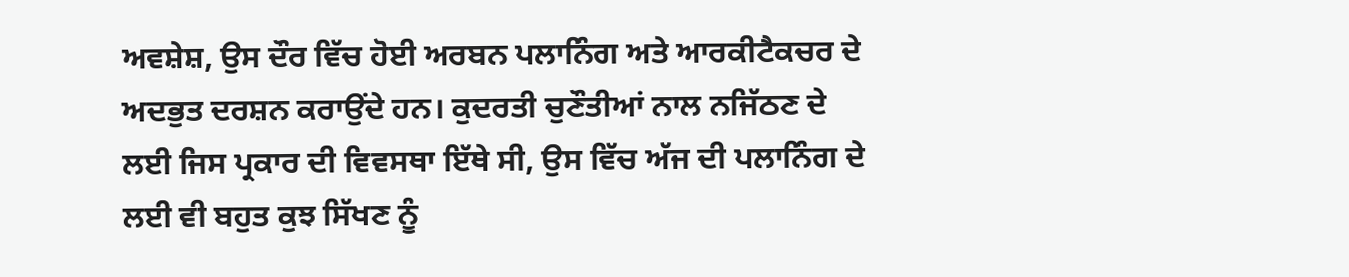ਅਵਸ਼ੇਸ਼, ਉਸ ਦੌਰ ਵਿੱਚ ਹੋਈ ਅਰਬਨ ਪਲਾਨਿੰਗ ਅਤੇ ਆਰਕੀਟੈਕਚਰ ਦੇ ਅਦਭੁਤ ਦਰਸ਼ਨ ਕਰਾਉਂਦੇ ਹਨ। ਕੁਦਰਤੀ ਚੁਣੌਤੀਆਂ ਨਾਲ ਨਜਿੱਠਣ ਦੇ ਲਈ ਜਿਸ ਪ੍ਰਕਾਰ ਦੀ ਵਿਵਸਥਾ ਇੱਥੇ ਸੀ, ਉਸ ਵਿੱਚ ਅੱਜ ਦੀ ਪਲਾਨਿੰਗ ਦੇ ਲਈ ਵੀ ਬਹੁਤ ਕੁਝ ਸਿੱਖਣ ਨੂੰ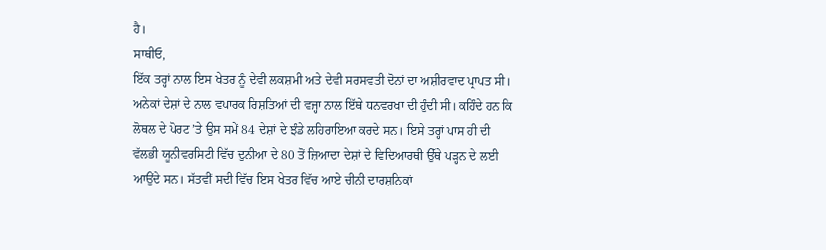ਹੈ।
ਸਾਥੀਓ,
ਇੱਕ ਤਰ੍ਹਾਂ ਨਾਲ ਇਸ ਖੇਤਰ ਨੂੰ ਦੇਵੀ ਲਕਸ਼ਮੀ ਅਤੇ ਦੇਵੀ ਸਰਸਵਤੀ ਦੋਨਾਂ ਦਾ ਅਸ਼ੀਰਵਾਦ ਪ੍ਰਾਪਤ ਸੀ। ਅਨੇਕਾਂ ਦੇਸ਼ਾਂ ਦੇ ਨਾਲ ਵਪਾਰਕ ਰਿਸ਼ਤਿਆਂ ਦੀ ਵਜ੍ਹਾ ਨਾਲ ਇੱਥੇ ਧਨਵਰਖਾ ਦੀ ਹੁੰਦੀ ਸੀ। ਕਹਿੰਦੇ ਹਨ ਕਿ ਲੋਥਲ ਦੇ ਪੋਰਟ ’ਤੇ ਉਸ ਸਮੇਂ 84 ਦੇਸ਼ਾਂ ਦੇ ਝੰਡੇ ਲਹਿਰਾਇਆ ਕਰਦੇ ਸਨ। ਇਸੇ ਤਰ੍ਹਾਂ ਪਾਸ ਹੀ ਦੀ ਵੱਲਭੀ ਯੂਨੀਵਰਸਿਟੀ ਵਿੱਚ ਦੁਨੀਆ ਦੇ 80 ਤੋਂ ਜ਼ਿਆਦਾ ਦੇਸ਼ਾਂ ਦੇ ਵਿਦਿਆਰਥੀ ਉੱਥੇ ਪੜ੍ਹਨ ਦੇ ਲਈ ਆਉਂਦੇ ਸਨ। ਸੱਤਵੀਂ ਸਦੀ ਵਿੱਚ ਇਸ ਖੇਤਰ ਵਿੱਚ ਆਏ ਚੀਨੀ ਦਾਰਸ਼ਨਿਕਾਂ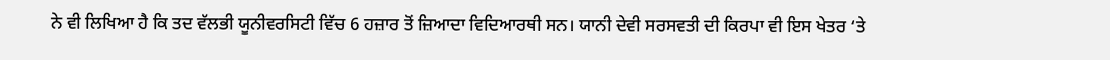ਨੇ ਵੀ ਲਿਖਿਆ ਹੈ ਕਿ ਤਦ ਵੱਲਭੀ ਯੂਨੀਵਰਸਿਟੀ ਵਿੱਚ 6 ਹਜ਼ਾਰ ਤੋਂ ਜ਼ਿਆਦਾ ਵਿਦਿਆਰਥੀ ਸਨ। ਯਾਨੀ ਦੇਵੀ ਸਰਸਵਤੀ ਦੀ ਕਿਰਪਾ ਵੀ ਇਸ ਖੇਤਰ ‘ਤੇ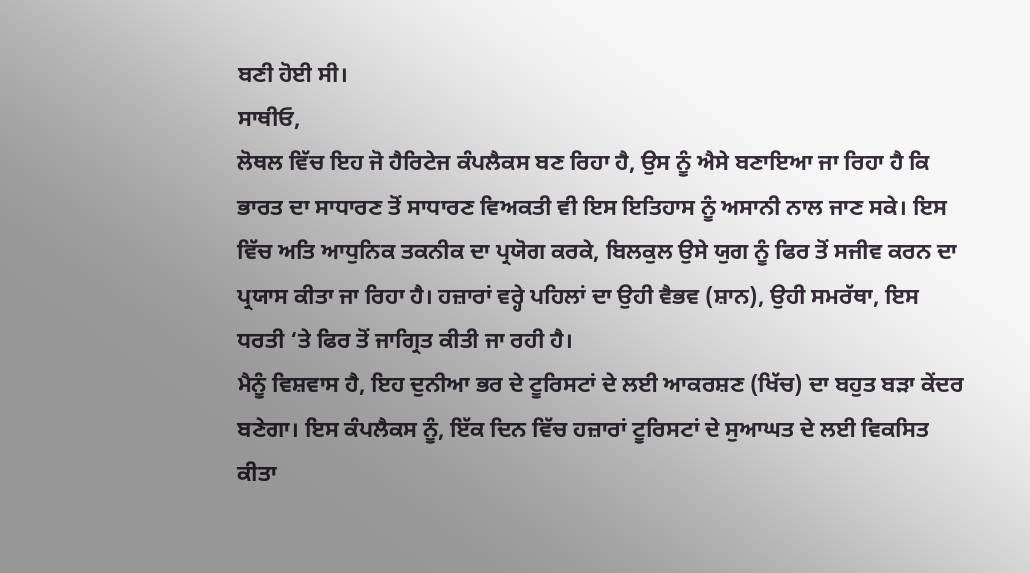ਬਣੀ ਹੋਈ ਸੀ।
ਸਾਥੀਓ,
ਲੋਥਲ ਵਿੱਚ ਇਹ ਜੋ ਹੈਰਿਟੇਜ ਕੰਪਲੈਕਸ ਬਣ ਰਿਹਾ ਹੈ, ਉਸ ਨੂੰ ਐਸੇ ਬਣਾਇਆ ਜਾ ਰਿਹਾ ਹੈ ਕਿ ਭਾਰਤ ਦਾ ਸਾਧਾਰਣ ਤੋਂ ਸਾਧਾਰਣ ਵਿਅਕਤੀ ਵੀ ਇਸ ਇਤਿਹਾਸ ਨੂੰ ਅਸਾਨੀ ਨਾਲ ਜਾਣ ਸਕੇ। ਇਸ ਵਿੱਚ ਅਤਿ ਆਧੁਨਿਕ ਤਕਨੀਕ ਦਾ ਪ੍ਰਯੋਗ ਕਰਕੇ, ਬਿਲਕੁਲ ਉਸੇ ਯੁਗ ਨੂੰ ਫਿਰ ਤੋਂ ਸਜੀਵ ਕਰਨ ਦਾ ਪ੍ਰਯਾਸ ਕੀਤਾ ਜਾ ਰਿਹਾ ਹੈ। ਹਜ਼ਾਰਾਂ ਵਰ੍ਹੇ ਪਹਿਲਾਂ ਦਾ ਉਹੀ ਵੈਭਵ (ਸ਼ਾਨ), ਉਹੀ ਸਮਰੱਥਾ, ਇਸ ਧਰਤੀ ‘ਤੇ ਫਿਰ ਤੋਂ ਜਾਗ੍ਰਿਤ ਕੀਤੀ ਜਾ ਰਹੀ ਹੈ।
ਮੈਨੂੰ ਵਿਸ਼ਵਾਸ ਹੈ, ਇਹ ਦੁਨੀਆ ਭਰ ਦੇ ਟੂਰਿਸਟਾਂ ਦੇ ਲਈ ਆਕਰਸ਼ਣ (ਖਿੱਚ) ਦਾ ਬਹੁਤ ਬੜਾ ਕੇਂਦਰ ਬਣੇਗਾ। ਇਸ ਕੰਪਲੈਕਸ ਨੂੰ, ਇੱਕ ਦਿਨ ਵਿੱਚ ਹਜ਼ਾਰਾਂ ਟੂਰਿਸਟਾਂ ਦੇ ਸੁਆਘਤ ਦੇ ਲਈ ਵਿਕਸਿਤ ਕੀਤਾ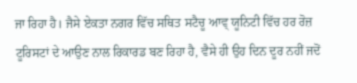ਜਾ ਰਿਹਾ ਹੈ। ਜੈਸੇ ਏਕਤਾ ਨਗਰ ਵਿੱਚ ਸਥਿਤ ਸਟੈਚੂ ਆਵ੍ ਯੂਨਿਟੀ ਵਿੱਚ ਹਰ ਰੋਜ਼ ਟੂਰਿਸਟਾਂ ਦੇ ਆਉਣ ਨਾਲ ਰਿਕਾਰਡ ਬਣ ਰਿਹਾ ਹੈ, ਵੈਸੇ ਹੀ ਉਹ ਦਿਨ ਦੂਰ ਨਹੀਂ ਜਦੋਂ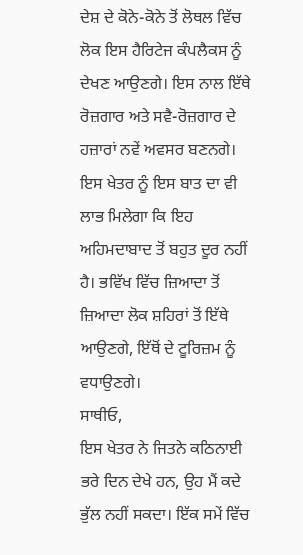ਦੇਸ਼ ਦੇ ਕੋਨੇ-ਕੋਨੇ ਤੋਂ ਲੋਥਲ ਵਿੱਚ ਲੋਕ ਇਸ ਹੈਰਿਟੇਜ ਕੰਪਲੈਕਸ ਨੂੰ ਦੇਖਣ ਆਉਣਗੇ। ਇਸ ਨਾਲ ਇੱਥੇ ਰੋਜ਼ਗਾਰ ਅਤੇ ਸਵੈ-ਰੋਜ਼ਗਾਰ ਦੇ ਹਜ਼ਾਰਾਂ ਨਵੇਂ ਅਵਸਰ ਬਣਨਗੇ। ਇਸ ਖੇਤਰ ਨੂੰ ਇਸ ਬਾਤ ਦਾ ਵੀ ਲਾਭ ਮਿਲੇਗਾ ਕਿ ਇਹ ਅਹਿਮਦਾਬਾਦ ਤੋਂ ਬਹੁਤ ਦੂਰ ਨਹੀਂ ਹੈ। ਭਵਿੱਖ ਵਿੱਚ ਜ਼ਿਆਦਾ ਤੋਂ ਜ਼ਿਆਦਾ ਲੋਕ ਸ਼ਹਿਰਾਂ ਤੋਂ ਇੱਥੇ ਆਉਣਗੇ, ਇੱਥੋਂ ਦੇ ਟੂਰਿਜ਼ਮ ਨੂੰ ਵਧਾਉਣਗੇ।
ਸਾਥੀਓ,
ਇਸ ਖੇਤਰ ਨੇ ਜਿਤਨੇ ਕਠਿਨਾਈ ਭਰੇ ਦਿਨ ਦੇਖੇ ਹਨ, ਉਹ ਮੈਂ ਕਦੇ ਭੁੱਲ ਨਹੀਂ ਸਕਦਾ। ਇੱਕ ਸਮੇਂ ਵਿੱਚ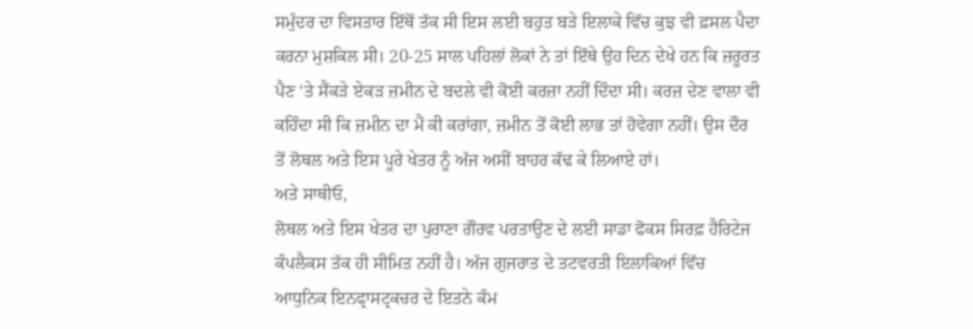ਸਮੁੰਦਰ ਦਾ ਵਿਸਤਾਰ ਇੱਥੋਂ ਤੱਕ ਸੀ ਇਸ ਲਈ ਬਹੁਤ ਬੜੇ ਇਲਾਕੇ ਵਿੱਚ ਕੁਝ ਵੀ ਫ਼ਸਲ ਪੈਦਾ ਕਰਨਾ ਮੁਸ਼ਕਿਲ ਸੀ। 20-25 ਸਾਲ ਪਹਿਲਾਂ ਲੋਕਾਂ ਨੇ ਤਾਂ ਇੱਥੇ ਉਹ ਦਿਨ ਦੇਖੇ ਹਨ ਕਿ ਜ਼ਰੂਰਤ ਪੈਣ ‘ਤੇ ਸੈਂਕੜੇ ਏਕੜ ਜ਼ਮੀਨ ਦੇ ਬਦਲੇ ਵੀ ਕੋਈ ਕਰਜ਼ਾ ਨਹੀਂ ਦਿੰਦਾ ਸੀ। ਕਰਜ਼ ਦੇਣ ਵਾਲਾ ਵੀ ਕਹਿੰਦਾ ਸੀ ਕਿ ਜ਼ਮੀਨ ਦਾ ਮੈਂ ਕੀ ਕਰਾਂਗਾ, ਜ਼ਮੀਨ ਤੋਂ ਕੋਈ ਲਾਭ ਤਾਂ ਹੋਵੇਗਾ ਨਹੀਂ। ਉਸ ਦੌਰ ਤੋਂ ਲੋਥਲ ਅਤੇ ਇਸ ਪੂਰੇ ਖੇਤਰ ਨੂੰ ਅੱਜ ਅਸੀਂ ਬਾਹਰ ਕੱਢ ਕੇ ਲਿਆਏ ਹਾਂ।
ਅਤੇ ਸਾਥੀਓ,
ਲੋਥਲ ਅਤੇ ਇਸ ਖੇਤਰ ਦਾ ਪੁਰਾਣਾ ਗੌਰਵ ਪਰਤਾਉਣ ਦੇ ਲਈ ਸਾਡਾ ਫੋਕਸ ਸਿਰਫ਼ ਹੈਰਿਟੇਜ ਕੰਪਲੈਕਸ ਤੱਕ ਹੀ ਸੀਮਿਤ ਨਹੀਂ ਹੈ। ਅੱਜ ਗੁਜਰਾਤ ਦੇ ਤਟਵਰਤੀ ਇਲਾਕਿਆਂ ਵਿੱਚ ਆਧੁਨਿਕ ਇਨਫ੍ਰਾਸਟ੍ਰਕਚਰ ਦੇ ਇਤਨੇ ਕੰਮ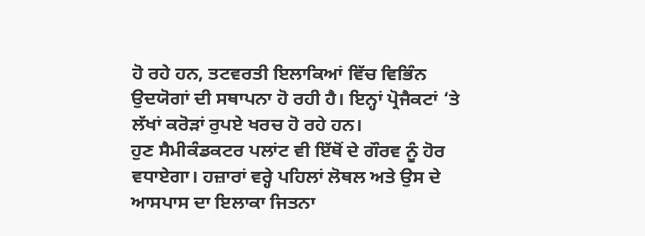ਹੋ ਰਹੇ ਹਨ, ਤਟਵਰਤੀ ਇਲਾਕਿਆਂ ਵਿੱਚ ਵਿਭਿੰਨ ਉਦਯੋਗਾਂ ਦੀ ਸਥਾਪਨਾ ਹੋ ਰਹੀ ਹੈ। ਇਨ੍ਹਾਂ ਪ੍ਰੋਜੈਕਟਾਂ ‘ਤੇ ਲੱਖਾਂ ਕਰੋੜਾਂ ਰੁਪਏ ਖਰਚ ਹੋ ਰਹੇ ਹਨ।
ਹੁਣ ਸੈਮੀਕੰਡਕਟਰ ਪਲਾਂਟ ਵੀ ਇੱਥੋਂ ਦੇ ਗੌਰਵ ਨੂੰ ਹੋਰ ਵਧਾਏਗਾ। ਹਜ਼ਾਰਾਂ ਵਰ੍ਹੇ ਪਹਿਲਾਂ ਲੋਥਲ ਅਤੇ ਉਸ ਦੇ ਆਸਪਾਸ ਦਾ ਇਲਾਕਾ ਜਿਤਨਾ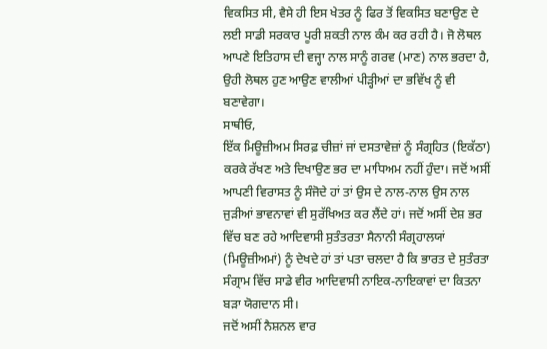ਵਿਕਸਿਤ ਸੀ, ਵੈਸੇ ਹੀ ਇਸ ਖੇਤਰ ਨੂੰ ਫਿਰ ਤੋਂ ਵਿਕਸਿਤ ਬਣਾਉਣ ਦੇ ਲਈ ਸਾਡੀ ਸਰਕਾਰ ਪੂਰੀ ਸ਼ਕਤੀ ਨਾਲ ਕੰਮ ਕਰ ਰਹੀ ਹੈ। ਜੋ ਲੋਥਲ ਆਪਣੇ ਇਤਿਹਾਸ ਦੀ ਵਜ੍ਹਾ ਨਾਲ ਸਾਨੂੰ ਗਰਵ (ਮਾਣ) ਨਾਲ ਭਰਦਾ ਹੈ, ਉਹੀ ਲੋਥਲ ਹੁਣ ਆਉਣ ਵਾਲੀਆਂ ਪੀੜ੍ਹੀਆਂ ਦਾ ਭਵਿੱਖ ਨੂੰ ਵੀ ਬਣਾਵੇਗਾ।
ਸਾਥੀਓ,
ਇੱਕ ਮਿਊਜ਼ੀਅਮ ਸਿਰਫ਼ ਚੀਜ਼ਾਂ ਜਾਂ ਦਸਤਾਵੇਜ਼ਾਂ ਨੂੰ ਸੰਗ੍ਰਹਿਤ (ਇਕੱਠਾ) ਕਰਕੇ ਰੱਖਣ ਅਤੇ ਦਿਖਾਉਣ ਭਰ ਦਾ ਮਾਧਿਅਮ ਨਹੀਂ ਹੁੰਦਾ। ਜਦੋਂ ਅਸੀਂ ਆਪਣੀ ਵਿਰਾਸਤ ਨੂੰ ਸੰਜੋਦੇ ਹਾਂ ਤਾਂ ਉਸ ਦੇ ਨਾਲ-ਨਾਲ ਉਸ ਨਾਲ ਜੁੜੀਆਂ ਭਾਵਨਾਵਾਂ ਵੀ ਸੁਰੱਖਿਅਤ ਕਰ ਲੈਂਦੇ ਹਾਂ। ਜਦੋਂ ਅਸੀਂ ਦੇਸ਼ ਭਰ ਵਿੱਚ ਬਣ ਰਹੇ ਆਦਿਵਾਸੀ ਸੁਤੰਤਰਤਾ ਸੈਨਾਨੀ ਸੰਗ੍ਰਹਾਲਯਾਂ (ਮਿਊਜ਼ੀਅਮਾਂ) ਨੂੰ ਦੇਖਦੇ ਹਾਂ ਤਾਂ ਪਤਾ ਚਲਦਾ ਹੈ ਕਿ ਭਾਰਤ ਦੇ ਸੁਤੰਰਤਾ ਸੰਗ੍ਰਾਮ ਵਿੱਚ ਸਾਡੇ ਵੀਰ ਆਦਿਵਾਸੀ ਨਾਇਕ-ਨਾਇਕਾਵਾਂ ਦਾ ਕਿਤਨਾ ਬੜਾ ਯੋਗਦਾਨ ਸੀ।
ਜਦੋਂ ਅਸੀਂ ਨੈਸ਼ਨਲ ਵਾਰ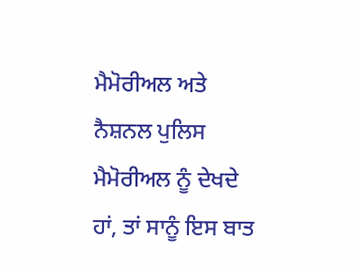ਮੈਮੋਰੀਅਲ ਅਤੇ ਨੈਸ਼ਨਲ ਪੁਲਿਸ ਮੈਮੋਰੀਅਲ ਨੂੰ ਦੇਖਦੇ ਹਾਂ, ਤਾਂ ਸਾਨੂੰ ਇਸ ਬਾਤ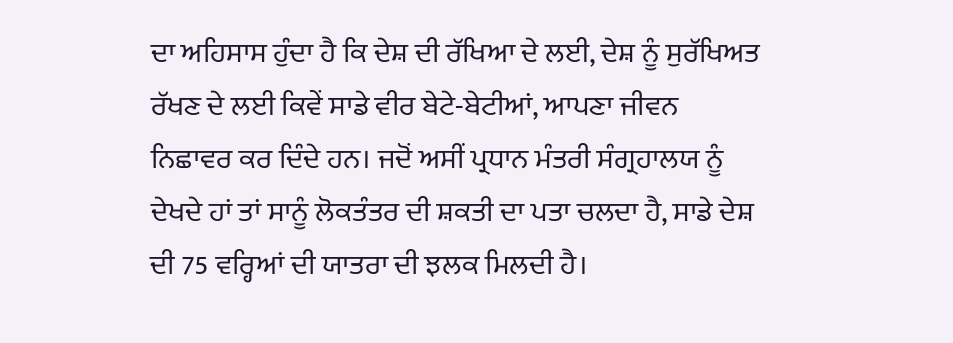ਦਾ ਅਹਿਸਾਸ ਹੁੰਦਾ ਹੈ ਕਿ ਦੇਸ਼ ਦੀ ਰੱਖਿਆ ਦੇ ਲਈ, ਦੇਸ਼ ਨੂੰ ਸੁਰੱਖਿਅਤ ਰੱਖਣ ਦੇ ਲਈ ਕਿਵੇਂ ਸਾਡੇ ਵੀਰ ਬੇਟੇ-ਬੇਟੀਆਂ, ਆਪਣਾ ਜੀਵਨ ਨਿਛਾਵਰ ਕਰ ਦਿੰਦੇ ਹਨ। ਜਦੋਂ ਅਸੀਂ ਪ੍ਰਧਾਨ ਮੰਤਰੀ ਸੰਗ੍ਰਹਾਲਯ ਨੂੰ ਦੇਖਦੇ ਹਾਂ ਤਾਂ ਸਾਨੂੰ ਲੋਕਤੰਤਰ ਦੀ ਸ਼ਕਤੀ ਦਾ ਪਤਾ ਚਲਦਾ ਹੈ, ਸਾਡੇ ਦੇਸ਼ ਦੀ 75 ਵਰ੍ਹਿਆਂ ਦੀ ਯਾਤਰਾ ਦੀ ਝਲਕ ਮਿਲਦੀ ਹੈ।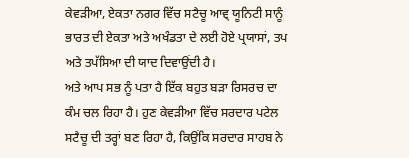ਕੇਵੜੀਆ, ਏਕਤਾ ਨਗਰ ਵਿੱਚ ਸਟੈਚੂ ਆਵ੍ ਯੂਨਿਟੀ ਸਾਨੂੰ ਭਾਰਤ ਦੀ ਏਕਤਾ ਅਤੇ ਅਖੰਡਤਾ ਦੇ ਲਈ ਹੋਏ ਪ੍ਰਯਾਸਾਂ, ਤਪ ਅਤੇ ਤਪੱਸਿਆ ਦੀ ਯਾਦ ਦਿਵਾਉਂਦੀ ਹੈ।
ਅਤੇ ਆਪ ਸਭ ਨੂੰ ਪਤਾ ਹੈ ਇੱਕ ਬਹੁਤ ਬੜਾ ਰਿਸਰਚ ਦਾ ਕੰਮ ਚਲ ਰਿਹਾ ਹੈ। ਹੁਣ ਕੇਵੜੀਆ ਵਿੱਚ ਸਰਦਾਰ ਪਟੇਲ ਸਟੈਚੂ ਦੀ ਤਰ੍ਹਾਂ ਬਣ ਰਿਹਾ ਹੈ, ਕਿਉਂਕਿ ਸਰਦਾਰ ਸਾਹਬ ਨੇ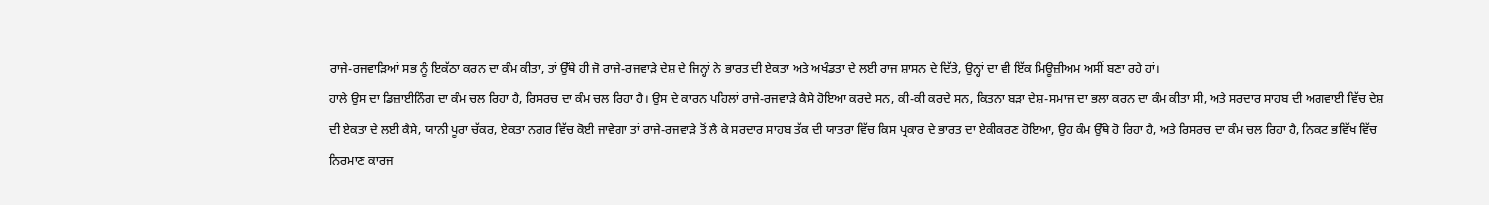ਰਾਜੇ-ਰਜਵਾੜਿਆਂ ਸਭ ਨੂੰ ਇਕੱਠਾ ਕਰਨ ਦਾ ਕੰਮ ਕੀਤਾ, ਤਾਂ ਉੱਥੇ ਹੀ ਜੋ ਰਾਜੇ-ਰਜਵਾੜੇ ਦੇਸ਼ ਦੇ ਜਿਨ੍ਹਾਂ ਨੇ ਭਾਰਤ ਦੀ ਏਕਤਾ ਅਤੇ ਅਖੰਡਤਾ ਦੇ ਲਈ ਰਾਜ ਸ਼ਾਸਨ ਦੇ ਦਿੱਤੇ, ਉਨ੍ਹਾਂ ਦਾ ਵੀ ਇੱਕ ਮਿਊਜ਼ੀਅਮ ਅਸੀਂ ਬਣਾ ਰਹੇ ਹਾਂ।
ਹਾਲੇ ਉਸ ਦਾ ਡਿਜ਼ਾਈਨਿੰਗ ਦਾ ਕੰਮ ਚਲ ਰਿਹਾ ਹੈ, ਰਿਸਰਚ ਦਾ ਕੰਮ ਚਲ ਰਿਹਾ ਹੈ। ਉਸ ਦੇ ਕਾਰਨ ਪਹਿਲਾਂ ਰਾਜੇ-ਰਜਵਾੜੇ ਕੈਸੇ ਹੋਇਆ ਕਰਦੇ ਸਨ, ਕੀ-ਕੀ ਕਰਦੇ ਸਨ, ਕਿਤਨਾ ਬੜਾ ਦੇਸ਼-ਸਮਾਜ ਦਾ ਭਲਾ ਕਰਨ ਦਾ ਕੰਮ ਕੀਤਾ ਸੀ, ਅਤੇ ਸਰਦਾਰ ਸਾਹਬ ਦੀ ਅਗਵਾਈ ਵਿੱਚ ਦੇਸ਼ ਦੀ ਏਕਤਾ ਦੇ ਲਈ ਕੈਸੇ, ਯਾਨੀ ਪੂਰਾ ਚੱਕਰ, ਏਕਤਾ ਨਗਰ ਵਿੱਚ ਕੋਈ ਜਾਵੇਗਾ ਤਾਂ ਰਾਜੇ-ਰਜਵਾੜੇ ਤੋਂ ਲੈ ਕੇ ਸਰਦਾਰ ਸਾਹਬ ਤੱਕ ਦੀ ਯਾਤਰਾ ਵਿੱਚ ਕਿਸ ਪ੍ਰਕਾਰ ਦੇ ਭਾਰਤ ਦਾ ਏਕੀਕਰਣ ਹੋਇਆ, ਉਹ ਕੰਮ ਉੱਥੇ ਹੋ ਰਿਹਾ ਹੈ, ਅਤੇ ਰਿਸਰਚ ਦਾ ਕੰਮ ਚਲ ਰਿਹਾ ਹੈ, ਨਿਕਟ ਭਵਿੱਖ ਵਿੱਚ ਨਿਰਮਾਣ ਕਾਰਜ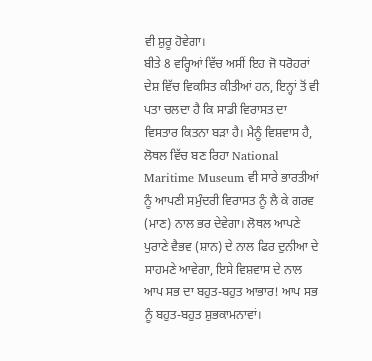ਵੀ ਸ਼ੁਰੂ ਹੋਵੇਗਾ।
ਬੀਤੇ 8 ਵਰ੍ਹਿਆਂ ਵਿੱਚ ਅਸੀਂ ਇਹ ਜੋ ਧਰੋਹਰਾਂ ਦੇਸ਼ ਵਿੱਚ ਵਿਕਸਿਤ ਕੀਤੀਆਂ ਹਨ, ਇਨ੍ਹਾਂ ਤੋਂ ਵੀ ਪਤਾ ਚਲਦਾ ਹੈ ਕਿ ਸਾਡੀ ਵਿਰਾਸਤ ਦਾ ਵਿਸਤਾਰ ਕਿਤਨਾ ਬੜਾ ਹੈ। ਮੈਨੂੰ ਵਿਸ਼ਵਾਸ ਹੈ, ਲੋਥਲ ਵਿੱਚ ਬਣ ਰਿਹਾ National Maritime Museum ਵੀ ਸਾਰੇ ਭਾਰਤੀਆਂ ਨੂੰ ਆਪਣੀ ਸਮੁੰਦਰੀ ਵਿਰਾਸਤ ਨੂੰ ਲੈ ਕੇ ਗਰਵ (ਮਾਣ) ਨਾਲ ਭਰ ਦੇਵੇਗਾ। ਲੋਥਲ ਆਪਣੇ ਪੁਰਾਣੇ ਵੈਭਵ (ਸ਼ਾਨ) ਦੇ ਨਾਲ ਫਿਰ ਦੁਨੀਆ ਦੇ ਸਾਹਮਣੇ ਆਵੇਗਾ, ਇਸੇ ਵਿਸ਼ਵਾਸ ਦੇ ਨਾਲ ਆਪ ਸਭ ਦਾ ਬਹੁਤ-ਬਹੁਤ ਆਭਾਰ! ਆਪ ਸਭ ਨੂੰ ਬਹੁਤ-ਬਹੁਤ ਸ਼ੁਭਕਾਮਨਾਵਾਂ।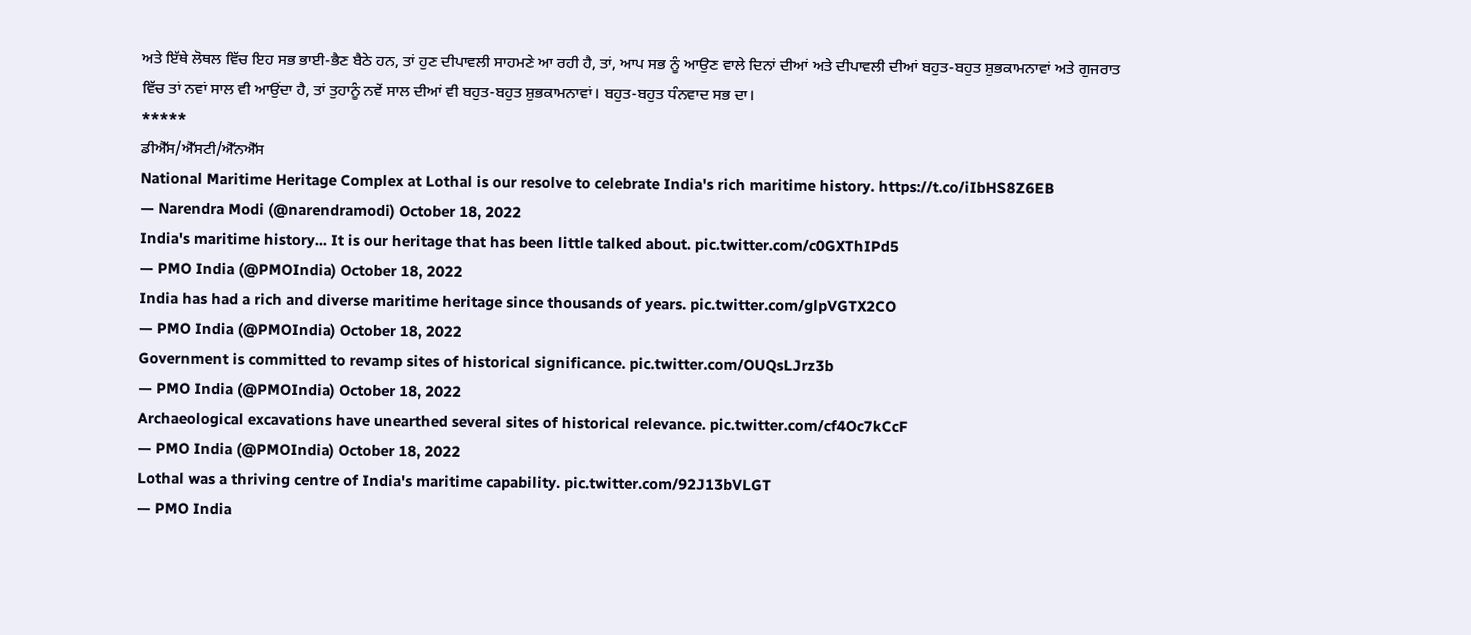ਅਤੇ ਇੱਥੇ ਲੋਥਲ ਵਿੱਚ ਇਹ ਸਭ ਭਾਈ-ਭੈਣ ਬੈਠੇ ਹਨ, ਤਾਂ ਹੁਣ ਦੀਪਾਵਲੀ ਸਾਹਮਣੇ ਆ ਰਹੀ ਹੈ, ਤਾਂ, ਆਪ ਸਭ ਨੂੰ ਆਉਣ ਵਾਲੇ ਦਿਨਾਂ ਦੀਆਂ ਅਤੇ ਦੀਪਾਵਲੀ ਦੀਆਂ ਬਹੁਤ-ਬਹੁਤ ਸ਼ੁਭਕਾਮਨਾਵਾਂ ਅਤੇ ਗੁਜਰਾਤ ਵਿੱਚ ਤਾਂ ਨਵਾਂ ਸਾਲ ਵੀ ਆਉਂਦਾ ਹੈ, ਤਾਂ ਤੁਹਾਨੂੰ ਨਵੇਂ ਸਾਲ ਦੀਆਂ ਵੀ ਬਹੁਤ-ਬਹੁਤ ਸ਼ੁਭਕਾਮਨਾਵਾਂ। ਬਹੁਤ-ਬਹੁਤ ਧੰਨਵਾਦ ਸਭ ਦਾ।
*****
ਡੀਐੱਸ/ਐੱਸਟੀ/ਐੱਨਐੱਸ
National Maritime Heritage Complex at Lothal is our resolve to celebrate India's rich maritime history. https://t.co/iIbHS8Z6EB
— Narendra Modi (@narendramodi) October 18, 2022
India's maritime history... It is our heritage that has been little talked about. pic.twitter.com/c0GXThIPd5
— PMO India (@PMOIndia) October 18, 2022
India has had a rich and diverse maritime heritage since thousands of years. pic.twitter.com/glpVGTX2CO
— PMO India (@PMOIndia) October 18, 2022
Government is committed to revamp sites of historical significance. pic.twitter.com/OUQsLJrz3b
— PMO India (@PMOIndia) October 18, 2022
Archaeological excavations have unearthed several sites of historical relevance. pic.twitter.com/cf4Oc7kCcF
— PMO India (@PMOIndia) October 18, 2022
Lothal was a thriving centre of India's maritime capability. pic.twitter.com/92J13bVLGT
— PMO India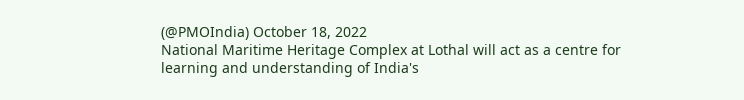(@PMOIndia) October 18, 2022
National Maritime Heritage Complex at Lothal will act as a centre for learning and understanding of India's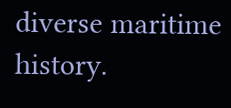diverse maritime history.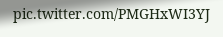pic.twitter.com/PMGHxWI3YJ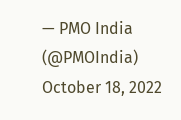— PMO India (@PMOIndia) October 18, 2022